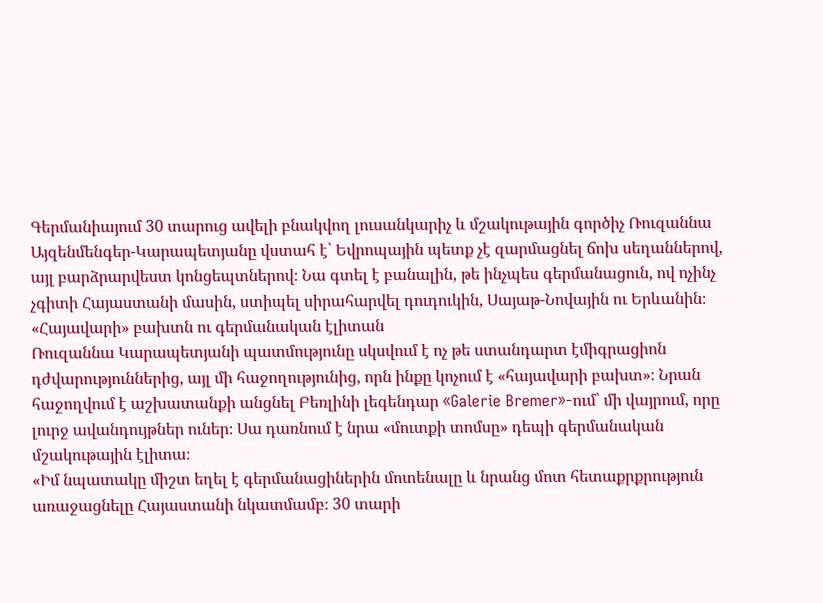Գերմանիայում 30 տարուց ավելի բնակվող լուսանկարիչ և մշակութային գործիչ Ռուզաննա Այզենմենգեր-Կարապետյանը վստահ է՝ Եվրոպային պետք չէ զարմացնել ճոխ սեղաններով, այլ բարձրարվեստ կոնցեպտներով։ Նա գտել է բանալին, թե ինչպես գերմանացուն, ով ոչինչ չգիտի Հայաստանի մասին, ստիպել սիրահարվել դուդուկին, Սայաթ-Նովային ու Երևանին։
«Հայավարի» բախտն ու գերմանական էլիտան
Ռուզաննա Կարապետյանի պատմությունը սկսվում է ոչ թե ստանդարտ էմիգրացիոն դժվարություններից, այլ մի հաջողությունից, որն ինքը կոչում է «հայավարի բախտ»։ Նրան հաջողվում է աշխատանքի անցնել Բեռլինի լեգենդար «Galerie Bremer»-ում՝ մի վայրում, որը լուրջ ավանդույթներ ուներ։ Սա դառնում է նրա «մուտքի տոմսը» դեպի գերմանական մշակութային էլիտա։
«Իմ նպատակը միշտ եղել է գերմանացիներին մոտենալը և նրանց մոտ հետաքրքրություն առաջացնելը Հայաստանի նկատմամբ։ 30 տարի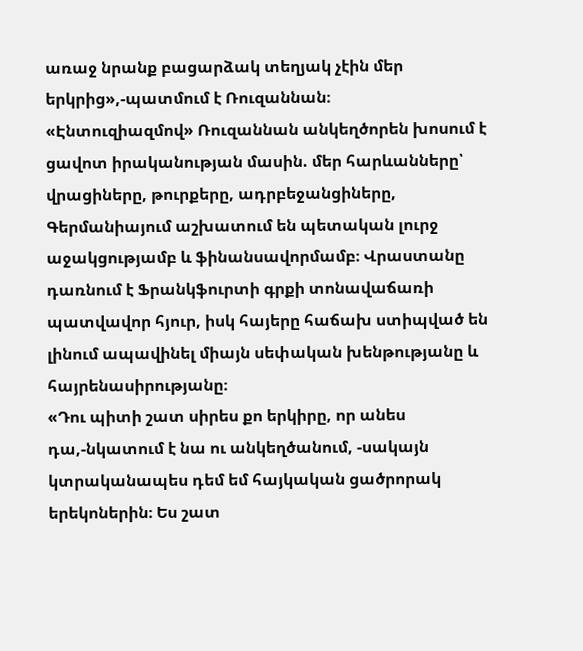առաջ նրանք բացարձակ տեղյակ չէին մեր երկրից»,-պատմում է Ռուզաննան։
«Էնտուզիազմով» Ռուզաննան անկեղծորեն խոսում է ցավոտ իրականության մասին. մեր հարևանները՝ վրացիները, թուրքերը, ադրբեջանցիները, Գերմանիայում աշխատում են պետական լուրջ աջակցությամբ և ֆինանսավորմամբ։ Վրաստանը դառնում է Ֆրանկֆուրտի գրքի տոնավաճառի պատվավոր հյուր, իսկ հայերը հաճախ ստիպված են լինում ապավինել միայն սեփական խենթությանը և հայրենասիրությանը։
«Դու պիտի շատ սիրես քո երկիրը, որ անես դա,-նկատում է նա ու անկեղծանում, -սակայն կտրականապես դեմ եմ հայկական ցածրորակ երեկոներին։ Ես շատ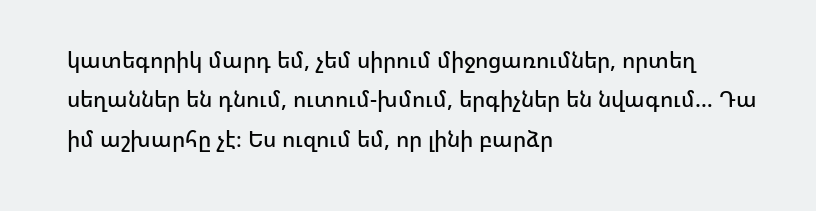կատեգորիկ մարդ եմ, չեմ սիրում միջոցառումներ, որտեղ սեղաններ են դնում, ուտում-խմում, երգիչներ են նվագում… Դա իմ աշխարհը չէ։ Ես ուզում եմ, որ լինի բարձր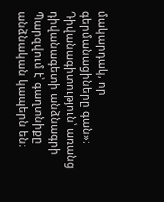մակարդակ, որ գերմանացիները գան»։
Դիվանագիտություն՝ առանց դիվանագետի անձնագրի
Պարզվում է՝ գաղտնիքը անձնական կապերն են։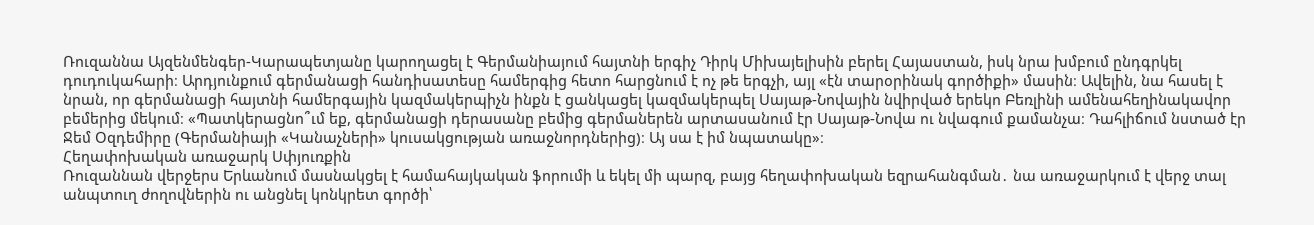Ռուզաննա Այզենմենգեր-Կարապետյանը կարողացել է Գերմանիայում հայտնի երգիչ Դիրկ Միխայելիսին բերել Հայաստան, իսկ նրա խմբում ընդգրկել դուդուկահարի։ Արդյունքում գերմանացի հանդիսատեսը համերգից հետո հարցնում է ոչ թե երգչի, այլ «էն տարօրինակ գործիքի» մասին։ Ավելին, նա հասել է նրան, որ գերմանացի հայտնի համերգային կազմակերպիչն ինքն է ցանկացել կազմակերպել Սայաթ-Նովային նվիրված երեկո Բեռլինի ամենահեղինակավոր բեմերից մեկում։ «Պատկերացնո՞ւմ եք, գերմանացի դերասանը բեմից գերմաներեն արտասանում էր Սայաթ-Նովա ու նվագում քամանչա։ Դահլիճում նստած էր Ջեմ Օզդեմիրը (Գերմանիայի «Կանաչների» կուսակցության առաջնորդներից)։ Այ սա է իմ նպատակը»։
Հեղափոխական առաջարկ Սփյուռքին
Ռուզաննան վերջերս Երևանում մասնակցել է համահայկական ֆորումի և եկել մի պարզ, բայց հեղափոխական եզրահանգման․ նա առաջարկում է վերջ տալ անպտուղ ժողովներին ու անցնել կոնկրետ գործի՝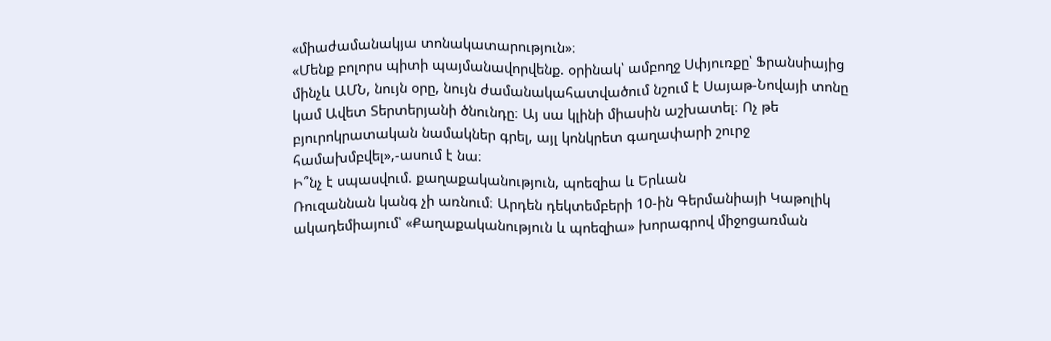«միաժամանակյա տոնակատարություն»։
«Մենք բոլորս պիտի պայմանավորվենք. օրինակ՝ ամբողջ Սփյուռքը՝ Ֆրանսիայից մինչև ԱՄՆ, նույն օրը, նույն ժամանակահատվածում նշում է Սայաթ-Նովայի տոնը կամ Ավետ Տերտերյանի ծնունդը։ Այ սա կլինի միասին աշխատել։ Ոչ թե բյուրոկրատական նամակներ գրել, այլ կոնկրետ գաղափարի շուրջ համախմբվել»,-ասում է նա։
Ի՞նչ է սպասվում. քաղաքականություն, պոեզիա և Երևան
Ռուզաննան կանգ չի առնում։ Արդեն դեկտեմբերի 10-ին Գերմանիայի Կաթոլիկ ակադեմիայում՝ «Քաղաքականություն և պոեզիա» խորագրով միջոցառման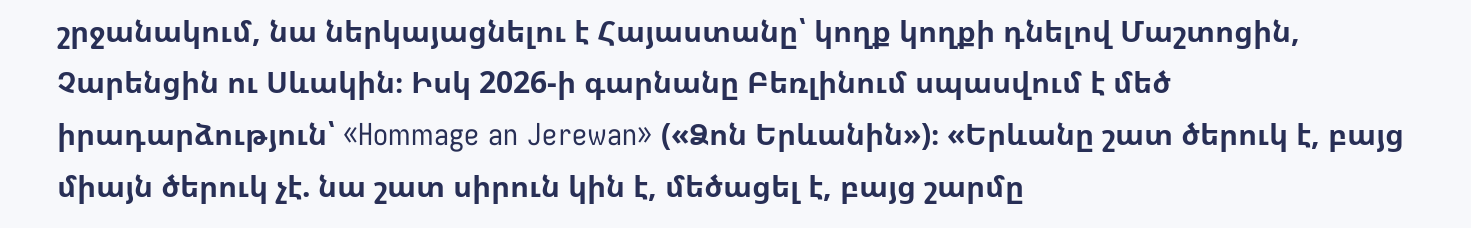շրջանակում, նա ներկայացնելու է Հայաստանը՝ կողք կողքի դնելով Մաշտոցին, Չարենցին ու Սևակին։ Իսկ 2026-ի գարնանը Բեռլինում սպասվում է մեծ իրադարձություն՝ «Hommage an Jerewan» («Ձոն Երևանին»)։ «Երևանը շատ ծերուկ է, բայց միայն ծերուկ չէ. նա շատ սիրուն կին է, մեծացել է, բայց շարմը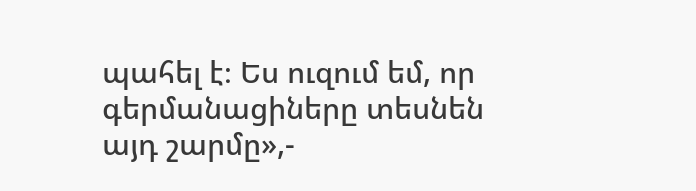պահել է։ Ես ուզում եմ, որ գերմանացիները տեսնեն այդ շարմը»,-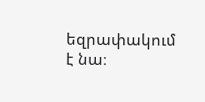եզրափակում է նա։